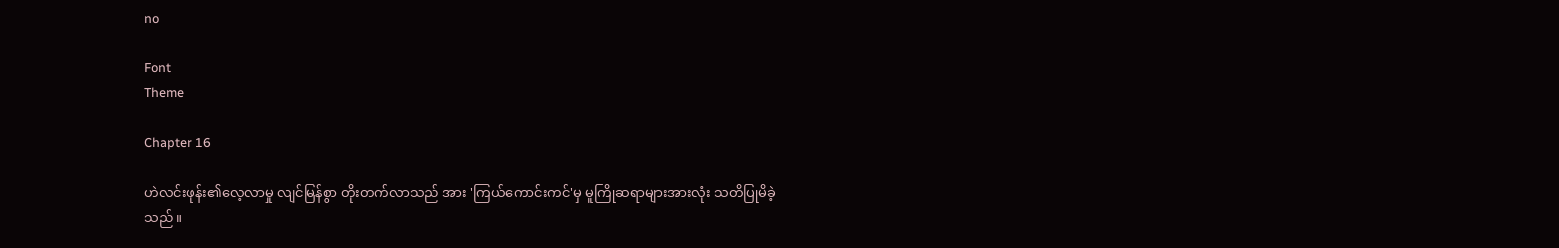no

Font
Theme

Chapter 16

ဟဲလင်းဖုန်း၏လေ့လာမှု လျင်မြန်စွာ တိုးတက်လာသည် အား 'ကြယ်ကောင်းကင်'မှ မူကြိုဆရာများအားလုံး သတိပြုမိခဲ့သည်။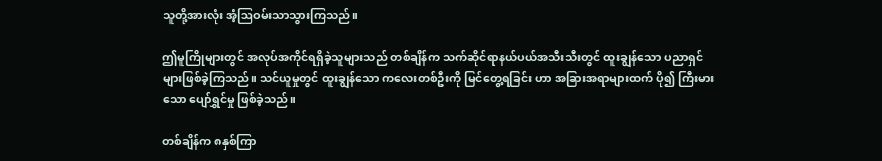သူတို့အားလုံး အံ့ဩဝမ်းသာသွားကြသည်။

ဤမူကြိုများတွင် အလုပ်အကိုင်ရရှိခဲ့သူများသည် တစ်ချိန်က သက်ဆိုင်ရာနယ်ပယ်အသီးသီးတွင် ထူးချွန်သော ပညာရှင်များဖြစ်ခဲ့ကြသည်။ သင်ယူမှုတွင် ထူးချွန်သော ကလေးတစ်ဦးကို မြင်တွေ့ရခြင်း ဟာ အခြားအရာများထက် ပို၍ ကြီးမားသော ပျော်ရွှင်မှု ဖြစ်ခဲ့သည်။

တစ်ချိန်က ၈နှစ်ကြာ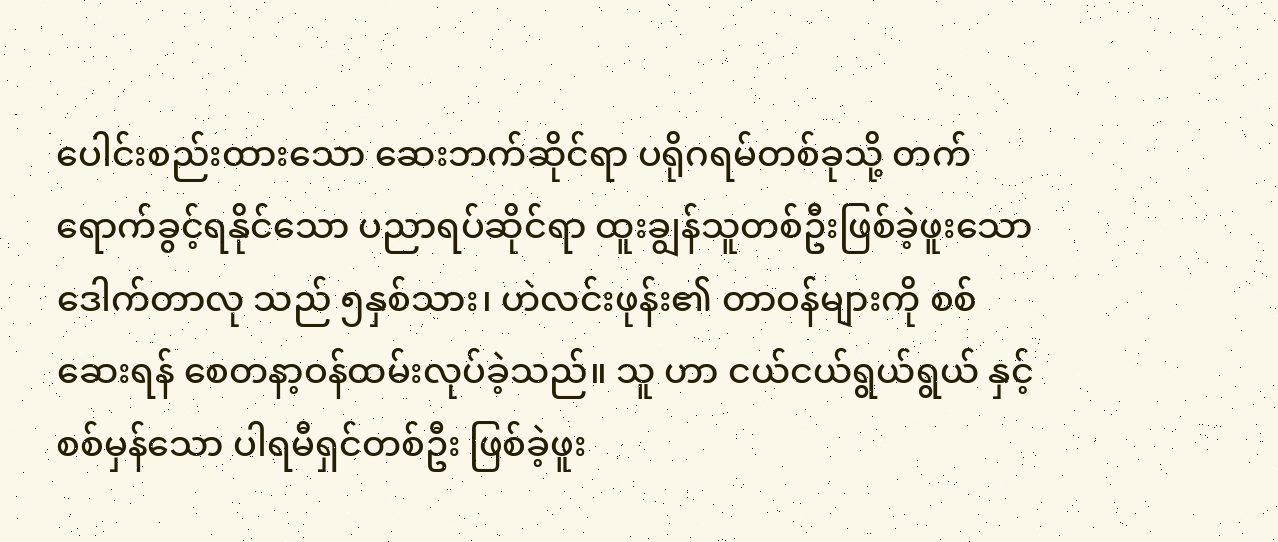ပေါင်းစည်းထားသော ဆေးဘက်ဆိုင်ရာ ပရိုဂရမ်တစ်ခုသို့ တက်ရောက်ခွင့်ရနိုင်သော ပညာရပ်ဆိုင်ရာ ထူးချွန်သူတစ်ဦးဖြစ်ခဲ့ဖူးသော ဒေါက်တာလု သည် ၅နှစ်သား၊ ဟဲလင်းဖုန်း၏ တာဝန်များကို စစ်ဆေးရန် စေတနာ့ဝန်ထမ်းလုပ်ခဲ့သည်။ သူ ဟာ ငယ်ငယ်ရွယ်ရွယ် နှင့် စစ်မှန်သော ပါရမီရှင်တစ်ဦး ဖြစ်ခဲ့ဖူး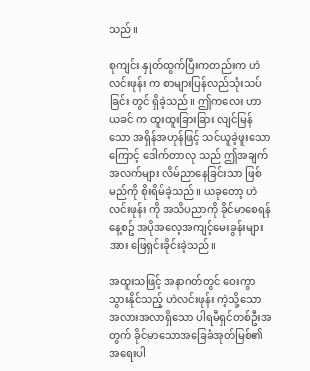သည်။

စုကျင်း နှုတ်ထွက်ပြီးကတည်းက ဟဲလင်းဖုန်း က စာများပြန်လည်သုံးသပ်ခြင်း တွင် ရှိခဲ့သည်။ ဤကလေး ဟာ ယခင် က ထူးထူးခြားခြား လျင်မြန်သော အရှိန်အဟုန်ဖြင့် သင်ယူခဲ့ဖူးသောကြောင့် ဒေါက်တာလု သည် ဤအချက်အလက်များ လိမ်ညာနေခြင်းသာ ဖြစ်မည်ကို စိုးရိမ်ခဲ့သည်။ ယခုတော့ ဟဲလင်းဖုန်း ကို အသိပညာကို ခိုင်မာစေရန် နေ့စဥ် အပိုအလေ့အကျင့်မေးခွန်းများ အား ဖြေရှင်းခိုင်းခဲ့သည်။

အထူးသဖြင့် အနာဂတ်တွင် ဝေးကွာသွားနိုင်သည့် ဟဲလင်းဖုန်း ကဲ့သို့သော အလားအလာရှိသော ပါရမီရှင်တစ်ဦးအတွက် ခိုင်မာသောအခြေခံအုတ်မြစ်၏ အရေးပါ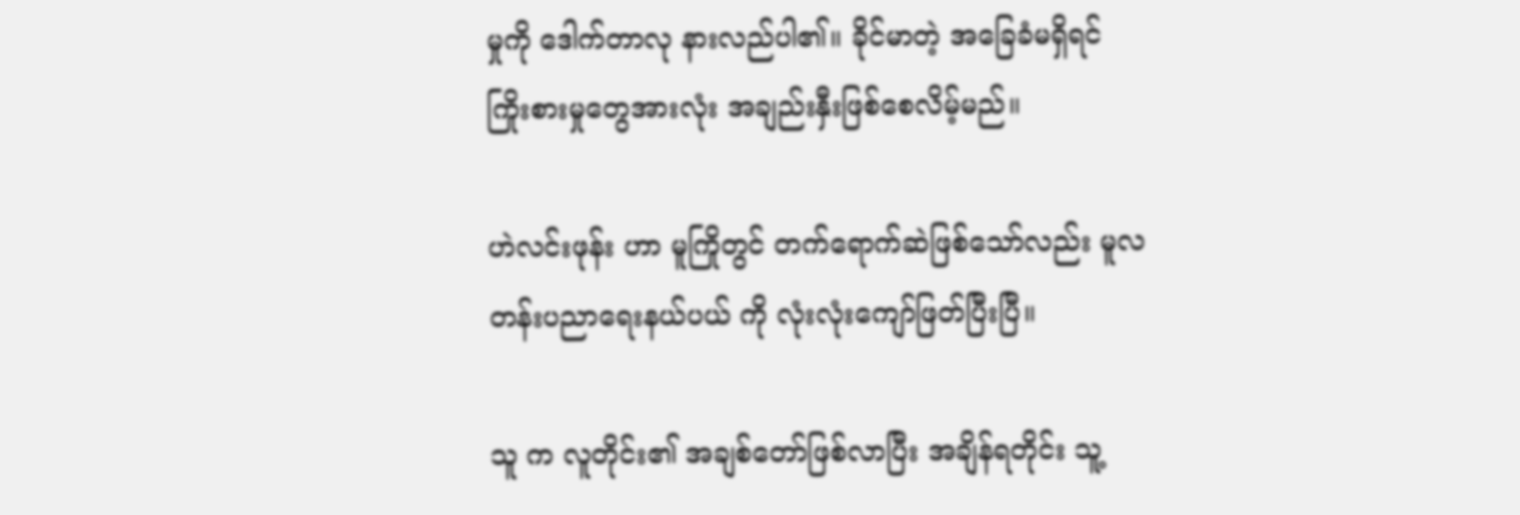မှုကို ဒေါက်တာလု နားလည်ပါ၏။ ခိုင်မာတဲ့ အခြေခံမရှိရင် ကြိုးစားမှုတွေအားလုံး အချည်းနှီးဖြစ်စေလိမ့်မည်။

ဟဲလင်းဖုန်း ဟာ မူကြိုတွင် တက်ရောက်ဆဲဖြစ်သော်လည်း မူလတန်းပညာရေးနယ်ပယ် ကို လုံးလုံးကျော်ဖြတ်ပြီးပြီ။

သူ က လူတိုင်း၏ အချစ်တော်ဖြစ်လာပြီး အချိန်ရတိုင်း သူ့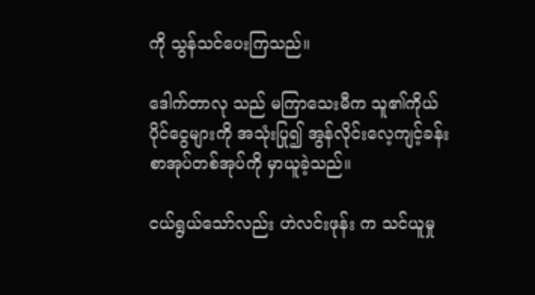ကို သွန်သင်ပေးကြသည်။

ဒေါက်တာလု သည် မကြာသေးမီက သူ၏ကိုယ်ပိုင်ငွေများကို အသုံးပြု၍ အွန်လိုင်းလေ့ကျင့်ခန်းစာအုပ်တစ်အုပ်ကို မှာယူခဲ့သည်။

ငယ်ရွယ်သော်လည်း ဟဲလင်းဖုန်း က သင်ယူမှု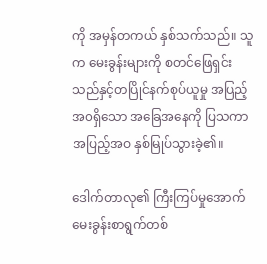ကို အမှန်တကယ် နှစ်သက်သည်။ သူ က မေးခွန်းများကို စတင်ဖြေရှင်းသည်နှင့်တပြိုင်နက်စုပ်ယူမှု အပြည့်အ၀ရှိသော အခြေအနေကို ပြသကာ အပြည့်အဝ နှစ်မြုပ်သွားခဲ့၏။

ဒေါက်တာလု၏ ကြီးကြပ်မှုအောက် မေးခွန်းစာရွက်တစ်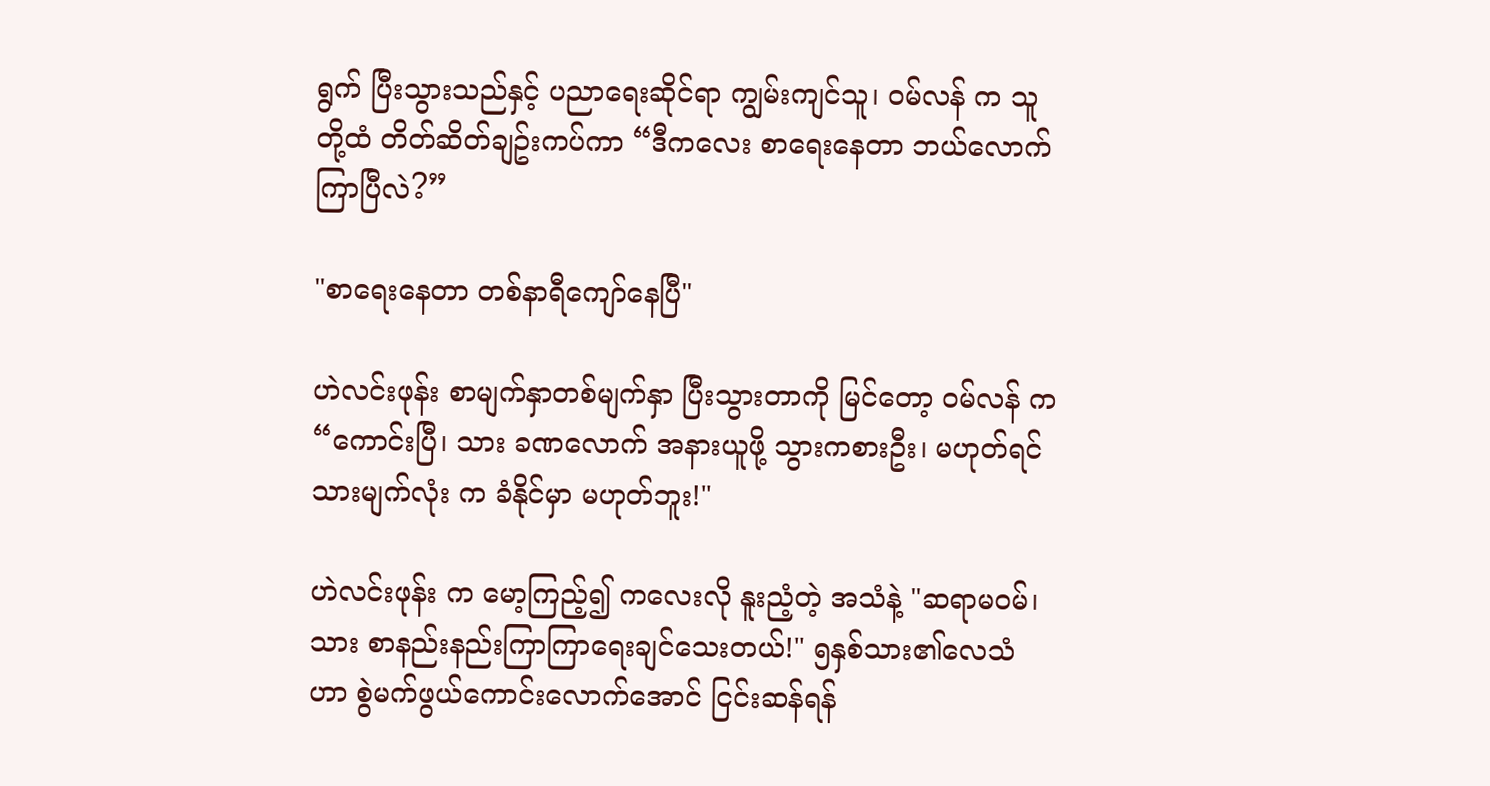ရွက် ပြီးသွားသည်နှင့် ပညာရေးဆိုင်ရာ ကျွမ်းကျင်သူ၊ ဝမ်လန် က သူတို့ထံ တိတ်ဆိတ်ချဥ်းကပ်ကာ “ဒီကလေး စာရေးနေတာ ဘယ်လောက်ကြာပြီလဲ?”

"စာရေးနေတာ တစ်နာရီကျော်နေပြီ"

ဟဲလင်းဖုန်း စာမျက်နှာတစ်မျက်နှာ ပြီးသွားတာကို မြင်တော့ ဝမ်လန် က “ကောင်းပြီ၊ သား ခဏလောက် အနားယူဖို့ သွားကစားဦး၊ မဟုတ်ရင် သားမျက်လုံး က ခံနိုင်မှာ မဟုတ်ဘူး!"

ဟဲလင်းဖုန်း က မော့ကြည့်၍ ကလေးလို နူးညံ့တဲ့ အသံနဲ့ "ဆရာမဝမ်၊ သား စာနည်းနည်းကြာကြာရေးချင်သေးတယ်!" ၅နှစ်သား၏လေသံ ဟာ စွဲမက်ဖွယ်ကောင်းလောက်အောင် ငြင်းဆန်ရန်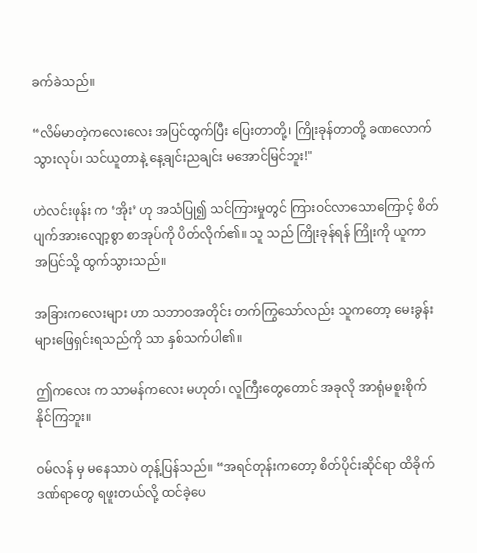ခက်ခဲသည်။

“လိမ်မာတဲ့ကလေးလေး အပြင်ထွက်ပြီး ပြေးတာတို့၊ ကြိုးခုန်တာတို့ ခဏ‌လောက်သွားလုပ်၊ သင်ယူတာနဲ့ နေ့ချင်းညချင်း မအောင်မြင်ဘူး!"

ဟဲလင်းဖုန်း က ‘အိုး’ ဟု အသံပြု၍ သင်ကြားမှုတွင် ကြားဝင်လာသောကြောင့် စိတ်ပျက်အားလျော့စွာ စာအုပ်ကို ပိတ်လိုက်၏။ သူ သည် ကြိုးခုန်ရန် ကြိုးကို ယူကာ အပြင်သို့ ထွက်သွားသည်။

အခြားကလေးများ ဟာ သဘာဝအတိုင်း တက်ကြွသော်လည်း သူကတော့ မေးခွန်းများဖြေရှင်းရသည်ကို သာ နှစ်သက်ပါ၏။

ဤကလေး က သာမန်ကလေး မဟုတ်၊ လူကြီးတွေတောင် အခုလို အာရုံမစူးစိုက်နိုင်ကြဘူး။

ဝမ်လန် မှ မနေသာပဲ တုန့်ပြန်သည်။ “အရင်တုန်းကတော့ စိတ်ပိုင်းဆိုင်ရာ ထိခိုက်ဒဏ်ရာတွေ ရဖူးတယ်လို့ ထင်ခဲ့ပေ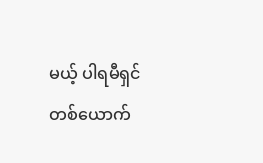မယ့် ပါရမီရှင်တစ်ယောက်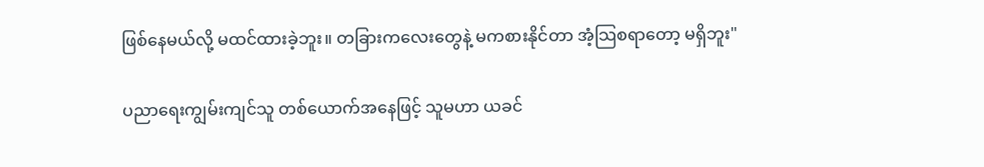ဖြစ်‌နေမယ်လို့ မထင်ထားခဲ့ဘူး။ တခြားကလေးတွေနဲ့ မကစားနိုင်တာ အံ့သြစရာတော့ မရှိဘူး"

ပညာရေးကျွမ်းကျင်သူ တစ်ယောက်အနေဖြင့် သူမဟာ ယခင်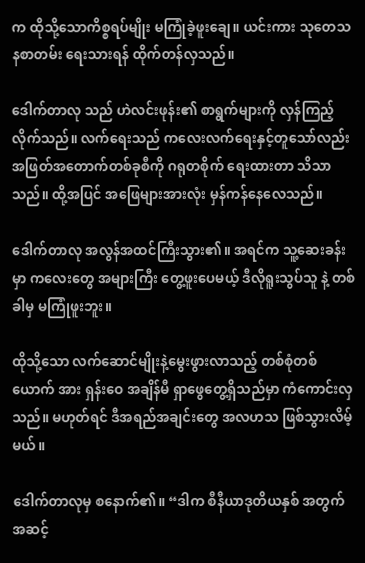က ထိုသို့သောကိစ္စရပ်မျိုး မကြုံခဲ့ဖူးချေ။ ယင်းကား သုတေသနစာတမ်း ရေးသားရန် ထိုက်တန်လှသည်။

ဒေါက်တာလု သည် ဟဲလင်းဖုန်း၏ စာရွက်များကို လှန်ကြည့်လိုက်သည်။ လက်ရေးသည် ကလေးလက်ရေးနှင့်တူသော်လည်း အဖြတ်အတောက်တစ်ခုစီကို ဂရုတစိုက် ရေးထားတာ သိသာသည်။ ထို့အပြင် အဖြေများအားလုံး မှန်ကန်နေလေသည်။

ဒေါက်တာလု အလွန်အထင်ကြီးသွား၏။ အရင်က သူ့ဆေးခန်းမှာ ကလေးတွေ အများကြီး တွေ့ဖူးပေမယ့် ဒီလိုရူးသွပ်သူ နဲ့ တစ်ခါမှ မကြုံဖူးဘူး။

ထိုသို့သော လက်ဆောင်မျိုးနဲ့မွေးဖွားလာသည့် တစ်စုံတစ်ယောက် အား ရှန်းဝေ အချိန်မီ ရှာဖွေတွေ့ရှိသည်မှာ ကံကောင်းလှသည်။ မဟုတ်ရင် ဒီအရည်အချင်းတွေ အလဟသ ဖြစ်သွားလိမ့်မယ်။

ဒေါက်တာလုမှ စနောက်၏။ “ဒါက စီနီယာဒုတိယနှစ် အတွက် အဆင့်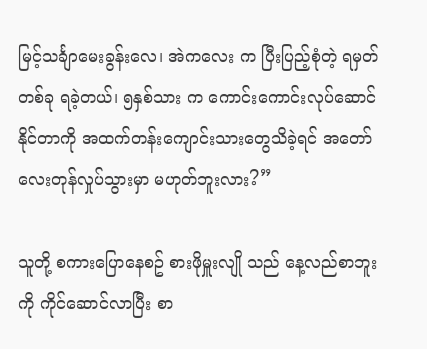မြင့်သင်္ချာမေးခွန်းလေ၊ အဲကလေး က ပြီးပြည့်စုံတဲ့ ရမှတ်တစ်ခု ရခဲ့တယ်၊ ၅နှစ်သား က ကောင်းကောင်းလုပ်ဆောင်နိုင်တာကို အထက်တန်းကျောင်းသားတွေသိခဲ့ရင် အတော်လေးတုန်လှုပ်သွားမှာ မဟုတ်ဘူးလား?”

သူတို့ စကားပြောနေစဥ် စားဖိုမှူးလျို သည် နေ့လည်စာဘူးကို ကိုင်ဆောင်လာပြီး စာ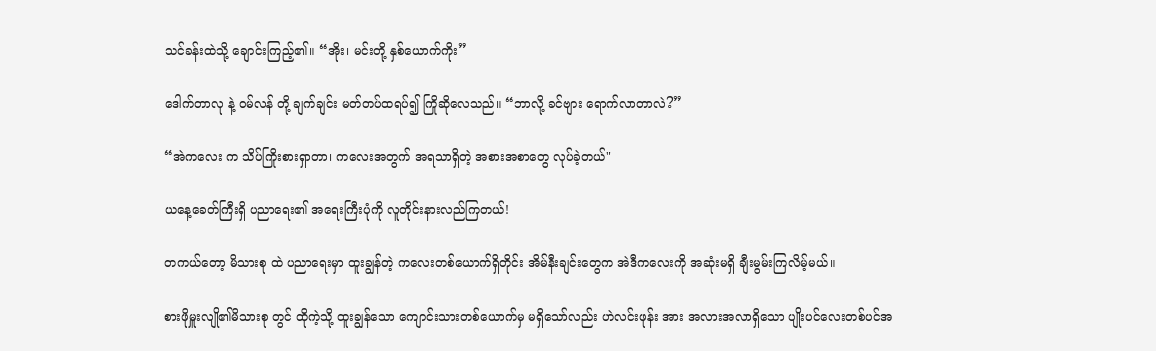သင်ခန်းထဲသို့ ချောင်းကြည့်၏။ “အိုး၊ မင်းတို့ နှစ်ယောက်ကိုး”

ဒေါက်တာလု နဲ့ ဝမ်လန် တို့ ချက်ချင်း မတ်တပ်ထရပ်၍ ကြိုဆိုလေသည်။ “ဘာလို့ ခင်ဗျား ရောက်လာတာလဲ?”

“အဲကလေး က သိပ်ကြိုးစားရှာတာ၊ ကလေးအတွက် အရသာရှိတဲ့ အစားအစာတွေ လုပ်ခဲ့တယ်"

ယနေ့ခေတ်ကြီးရှိ ပညာရေး၏ အရေးကြီးပုံကို လူတိုင်းနားလည်ကြတယ်!

တကယ်တော့ မိသားစု ထဲ ပညာရေးမှာ ထူးချွန်တဲ့ ကလေးတစ်ယောက်ရှိတိုင်း အိမ်နီးချင်းတွေက အဲဒီကလေးကို အဆုံးမရှိ ချီးမွမ်းကြလိမ့်မယ်။

စားဖိုမှူးလျို၏မိသားစု တွင် ထိုကဲ့သို့ ထူးချွန်သော ကျောင်းသားတစ်ယောက်မှ မရှိသော်လည်း ဟဲလင်းဖုန်း အား အလားအလာရှိသော ပျိုးပင်လေးတစ်ပင်အ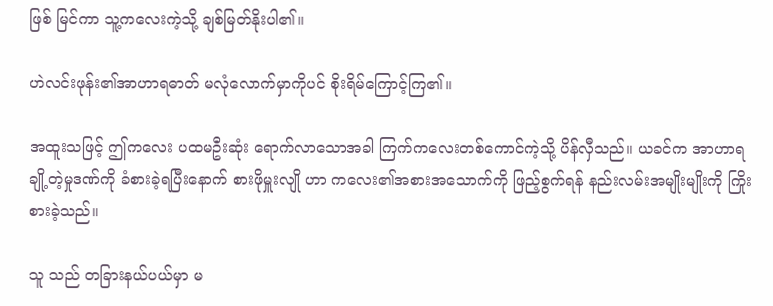ဖြစ် မြင်ကာ သူ့ကလေးကဲ့သို့ ချစ်မြတ်နိုးပါ၏။

ဟဲလင်းဖုန်း၏အာဟာရဓာတ် မလုံလောက်မှာကိုပင် စိုးရိမ်ကြောင့်ကြ၏။

အထူးသဖြင့် ဤကလေး ပထမဦးဆုံး ရောက်လာသောအခါ ကြက်ကလေးတစ်ကောင်ကဲ့သို့ ပိန်လှီသည်။ ယခင်က အာဟာရချို့တဲ့မှုဒဏ်ကို ခံစားခဲ့ရပြီးနောက် စားဖိုမှူးလျို ဟာ ကလေး၏အစားအသောက်ကို ဖြည့်စွက်ရန် နည်းလမ်းအမျိုးမျိုးကို ကြိုးစားခဲ့သည်။

သူ သည် တခြားနယ်ပယ်မှာ မ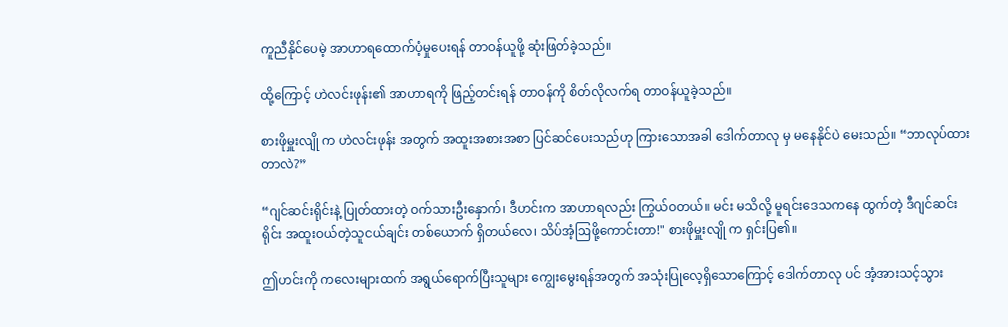ကူညီနိုင်ပေမဲ့ အာဟာရထောက်ပံ့မှုပေးရန် တာဝန်ယူဖို့ ဆုံးဖြတ်ခဲ့သည်။

ထို့ကြောင့် ဟဲလင်းဖုန်း၏ အာဟာရကို ဖြည့်တင်းရန် တာဝန်ကို စိတ်လိုလက်ရ တာဝန်ယူခဲ့သည်။

စားဖိုမှူးလျို က ဟဲလင်းဖုန်း အတွက် အထူးအစားအစာ ပြင်ဆင်ပေးသည်ဟု ကြားသောအခါ ဒေါက်တာလု မှ မနေနိုင်ပဲ မေးသည်။ “ဘာလုပ်ထားတာလဲ?”

“ဂျင်ဆင်းရိုင်းနဲ့ ပြုတ်ထားတဲ့ ဝက်သားဦးနှောက်၊ ဒီဟင်းက အာဟာရလည်း ကြွယ်ဝတယ်။ မင်း မသိလို့ မူရင်းဒေသကနေ ထွက်တဲ့ ဒီဂျင်ဆင်းရိုင်း အထူးဝယ်တဲ့သူငယ်ချင်း တစ်ယောက် ရှိတယ်လေ၊ သိပ်အံ့ဩဖို့ကောင်းတာ!" စားဖိုမှူးလျို က ရှင်းပြ၏။

ဤဟင်းကို ကလေးများထက် အရွယ်ရောက်ပြီးသူများ ကျွေးမွေးရန်အတွက် အသုံးပြုလေ့ရှိသောကြောင့် ဒေါက်တာလု ပင် အံ့အားသင့်သွား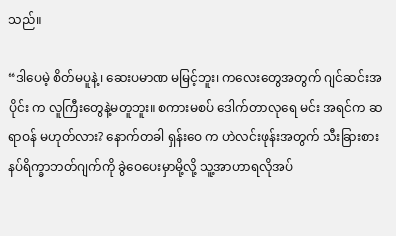သည်။

“ဒါပေမဲ့ စိတ်မပူနဲ့၊ ဆေးပမာဏ မမြင့်ဘူး၊ ကလေးတွေအတွက် ဂျင်ဆင်းအပိုင်း က လူကြီးတွေနဲ့မတူဘူး။ စကားမစပ် ဒေါက်တာလုရေ မင်း အရင်က ဆရာဝန် မဟုတ်လား? နောက်တခါ ရှန်းဝေ က ဟဲလင်းဖုန်းအတွက် သီးခြားစားနပ်ရိက္ခာဘတ်ဂျက်ကို ခွဲဝေပေးမှာမို့လို့ သူ့အာဟာရလိုအပ်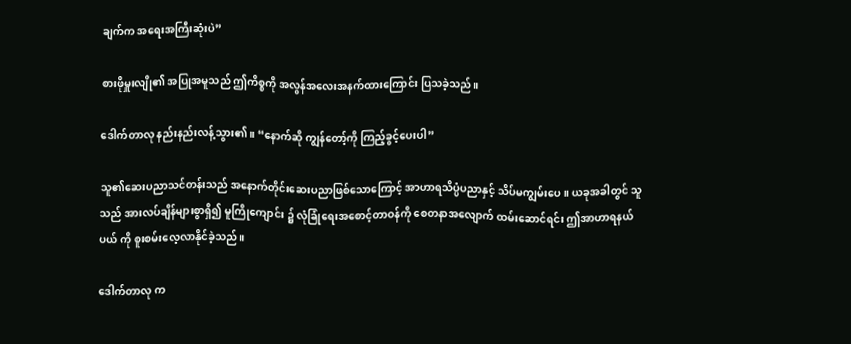ချက်က အရေးအကြီးဆုံးပဲ”

စားဖိုမှူးလျို၏ အပြုအမူသည် ဤကိစ္စကို အလွန်အလေးအနက်ထားကြောင်း ပြသခဲ့သည်။

ဒေါက်တာလု နည်းနည်းလန့်သွား၏။ “နောက်ဆို ကျွန်တော့်ကို ကြည့်ခွင့်ပေးပါ”

သူ၏ဆေးပညာသင်တန်းသည် အနောက်တိုင်းဆေးပညာဖြစ်သောကြောင့် အာဟာရသိပ္ပံပညာနှင့် သိပ်မကျွမ်းပေ။ ယခုအခါတွင် သူသည် အားလပ်ချိန်များစွာရှိ၍ မူကြိုကျောင်း ၌ လုံခြုံရေးအစောင့်တာဝန်ကို စေတနာအလျောက် ထမ်းဆောင်ရင်း ဤအာဟာရနယ်ပယ် ကို စူးစမ်းလေ့လာနိုင်ခဲ့သည်။

ဒေါက်တာလု က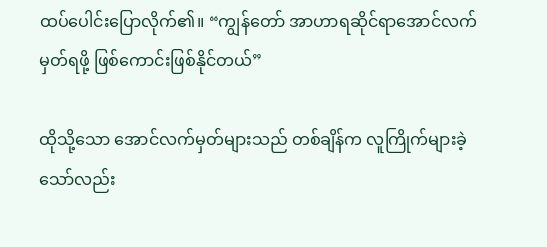ထပ်ပေါင်းပြောလိုက်၏။ “ကျွန်တော် အာဟာရဆိုင်ရာအောင်လက်မှတ်ရဖို့ ဖြစ်ကောင်းဖြစ်နိုင်တယ်”

ထိုသို့သော အောင်လက်မှတ်များသည် တစ်ချိန်က လူကြိုက်များခဲ့သော်လည်း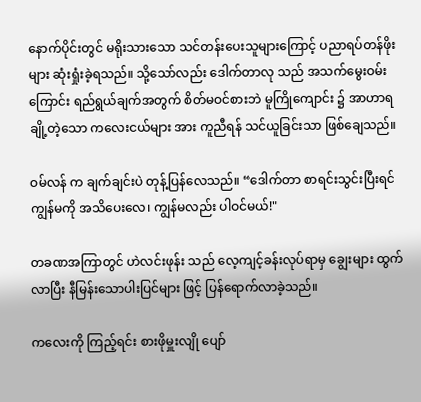နောက်ပိုင်းတွင် မရိုးသားသော သင်တန်းပေးသူများကြောင့် ပညာရပ်တန်ဖိုးများ ဆုံးရှုံးခဲ့ရသည်။ သို့သော်လည်း ဒေါက်တာလု သည် အသက်မွေးဝမ်းကြောင်း ရည်ရွယ်ချက်အတွက် စိတ်မဝင်စားဘဲ မူကြိုကျောင်း ၌ အာဟာရချို့တဲ့သော ကလေးငယ်များ အား ကူညီရန် သင်ယူခြင်းသာ ဖြစ်ချေသည်။

ဝမ်လန် က ချက်ချင်းပဲ တုန့်ပြန်လေသည်။ “ဒေါက်တာ စာရင်းသွင်းပြီးရင် ကျွန်မကို အသိပေးလေ၊ ကျွန်မလည်း ပါဝင်မယ်!"

တခဏအကြာတွင် ဟဲလင်းဖုန်း သည် လေ့ကျင့်ခန်းလုပ်ရာမှ ချွေးများ ထွက်လာပြီး နီမြန်းသောပါးပြင်များ ဖြင့် ပြန်ရောက်လာခဲ့သည်။

ကလေးကို ကြည့်ရင်း စားဖိုမှူးလျို ပျော်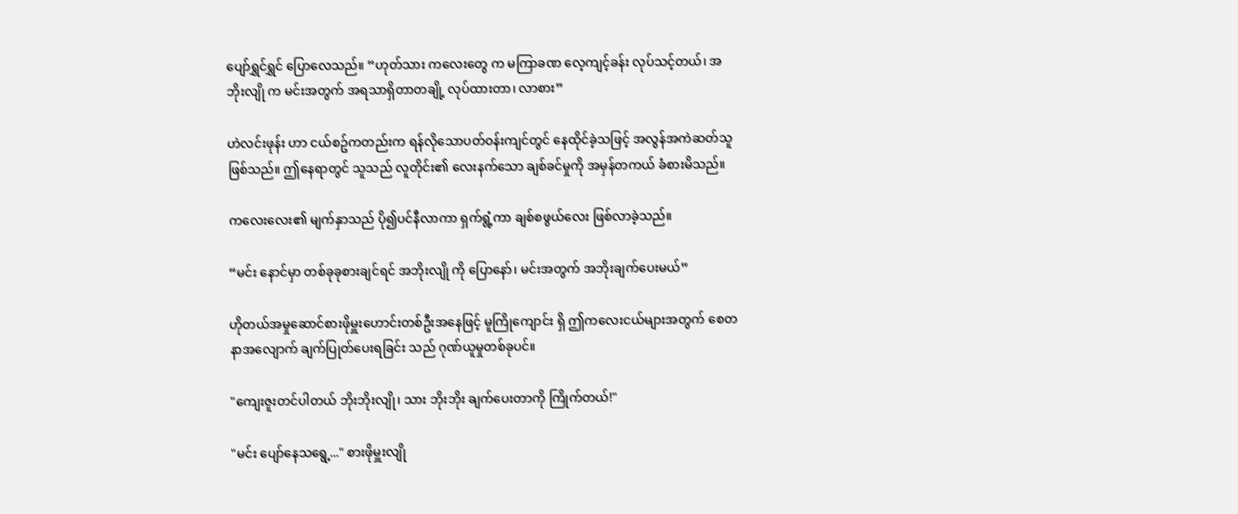ပျော်ရွှင်ရွှင် ပြောလေသည်။ “ဟုတ်သား ကလေးတွေ က မကြာခဏ လေ့ကျင့်ခန်း လုပ်သင့်တယ်၊ အဘိုးလျို က မင်းအတွက် အရသာရှိတာတချို့ လုပ်ထားတာ၊ လာစား”

ဟဲလင်းဖုန်း ဟာ ငယ်စဥ်ကတည်းက ရန်လိုသောပတ်ဝန်းကျင်တွင် နေထိုင်ခဲ့သဖြင့် အလွန်အကဲဆတ်သူဖြစ်သည်။ ဤနေရာတွင် သူသည် လူတိုင်း၏ လေးနက်သော ချစ်ခင်မှုကို အမှန်တကယ် ခံစားမိသည်။

ကလေးလေး၏ မျက်နှာသည် ပို၍ပင်နီလာကာ ရှက်ရွံ့ကာ ချစ်စဖွယ်လေး ဖြစ်လာခဲ့သည်။

“မင်း နောင်မှာ တစ်ခုခုစားချင်ရင် အဘိုးလျို ကို ပြောနော်၊ မင်းအတွက် အဘိုးချက်ပေးမယ်”

ဟိုတယ်အမှုဆောင်စားဖိုမှူးဟောင်းတစ်ဦးအနေဖြင့် မူကြိုကျောင်း ရှိ ဤကလေးငယ်များအတွက် စေတနာအလျောက် ချက်ပြုတ်ပေးရခြင်း သည် ဂုဏ်ယူမှုတစ်ခုပင်။

"ကျေးဇူးတင်ပါတယ် ဘိုးဘိုးလျို၊ သား ဘိုးဘိုး ချက်ပေးတာကို ကြိုက်တယ်!"

"မင်း ပျော်နေသရွေ့..." စားဖိုမှူးလျို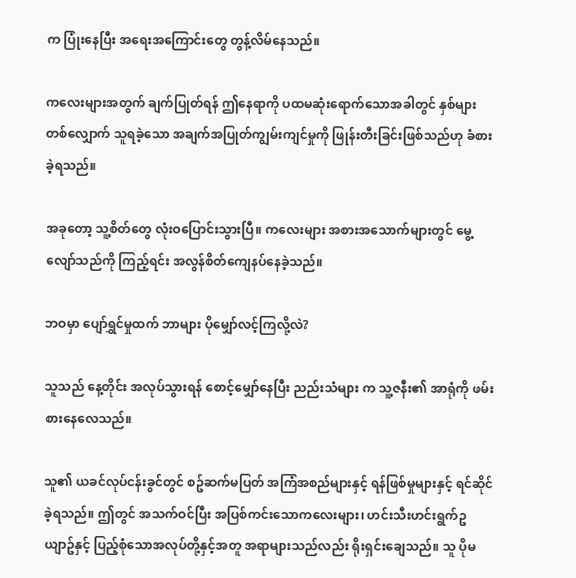က ပြုံးနေပြီး အရေးအကြောင်းတွေ တွန့်လိမ်နေသည်။

ကလေးများအတွက် ချက်ပြုတ်ရန် ဤနေရာကို ပထမဆုံးရောက်သောအခါတွင် နှစ်များတစ်လျှောက် သူရခဲ့သော အချက်အပြုတ်ကျွမ်းကျင်မှုကို ဖြုန်းတီးခြင်းဖြစ်သည်ဟု ခံစားခဲ့ရသည်။

အခုတော့ သူ့စိတ်တွေ လုံးဝပြောင်းသွားပြီ။ ကလေးများ အစားအသောက်များတွင် မွေ့လျော်သည်ကို ကြည့်ရင်း အလွန်စိတ်ကျေနပ်နေခဲ့သည်။

ဘဝမှာ ပျော်ရွှင်မှုထက် ဘာများ ပိုမျှော်လင့်ကြလို့လဲ?

သူသည် နေ့တိုင်း အလုပ်သွားရန် စောင့်မျှော်နေပြီး ညည်းသံများ က သူ့ဇနီး၏ အာရုံကို ဖမ်းစားနေလေသည်။

သူ၏ ယခင်လုပ်ငန်းခွင်တွင် စဥ်ဆက်မပြတ် အကြံအစည်များနှင့် ရန်ဖြစ်မှုများနှင့် ရင်ဆိုင်ခဲ့ရသည်။ ဤတွင် အသက်ဝင်ပြီး အပြစ်ကင်းသောကလေးများ၊ ဟင်းသီးဟင်းရွက်ဥယျာဥ်နှင့် ပြည့်စုံသောအလုပ်တို့နှင့်အတူ အရာများသည်လည်း ရိုးရှင်းချေသည်။ သူ ပိုမ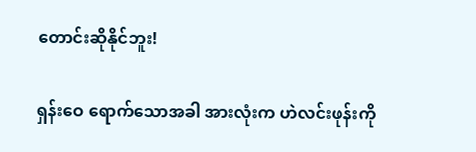တောင်းဆိုနိုင်ဘူး!

ရှန်းဝေ ရောက်သောအခါ အားလုံးက ဟဲလင်းဖုန်းကို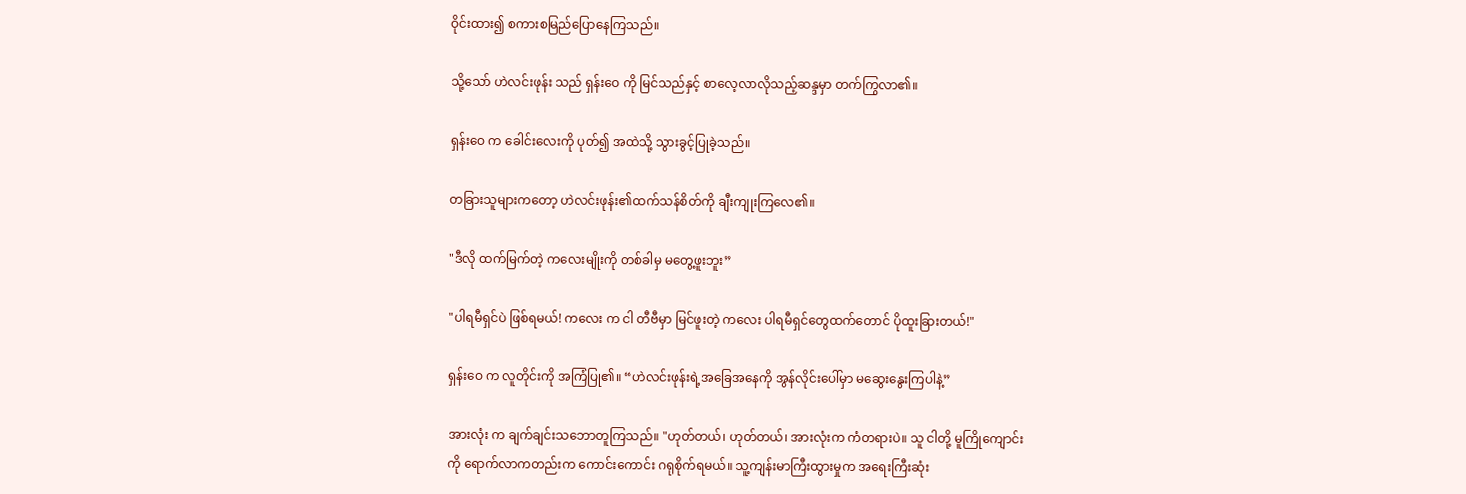ဝိုင်းထား၍ စကားစမြည်ပြောနေကြသည်။

သို့သော် ဟဲလင်းဖုန်း သည် ရှန်းဝေ ကို မြင်သည်နှင့် စာလေ့လာလိုသည့်ဆန္ဒမှာ တက်ကြွလာ၏။

ရှန်းဝေ က ခေါင်းလေးကို ပုတ်၍ အထဲသို့ သွားခွင့်ပြုခဲ့သည်။

တခြားသူများကတော့ ဟဲလင်းဖုန်း၏ထက်သန်စိတ်ကို ချီးကျုးကြလေ၏။

"ဒီလို ထက်မြက်တဲ့ ကလေးမျိုးကို တစ်ခါမှ မတွေ့ဖူးဘူး”

"ပါရမီရှင်ပဲ ဖြစ်ရမယ်! ကလေး က ငါ တီဗီမှာ မြင်ဖူးတဲ့ ကလေး ပါရမီရှင်တွေထက်တောင် ပိုထူးခြားတယ်!"

ရှန်းဝေ က လူတိုင်းကို အကြံပြု၏။ “ဟဲလင်းဖုန်းရဲ့အခြေအနေကို အွန်လိုင်းပေါ်မှာ မဆွေးနွေးကြပါနဲ့”

အားလုံး က ချက်ချင်းသဘောတူကြသည်။ "ဟုတ်တယ်၊ ဟုတ်တယ်၊ အားလုံးက ကံတရားပဲ။ သူ ငါတို့ မူကြိုကျောင်း ကို ရောက်လာကတည်းက ကောင်းကောင်း ဂရုစိုက်ရမယ်။ သူ့ကျန်းမာကြီးထွားမှုက အရေးကြီးဆုံး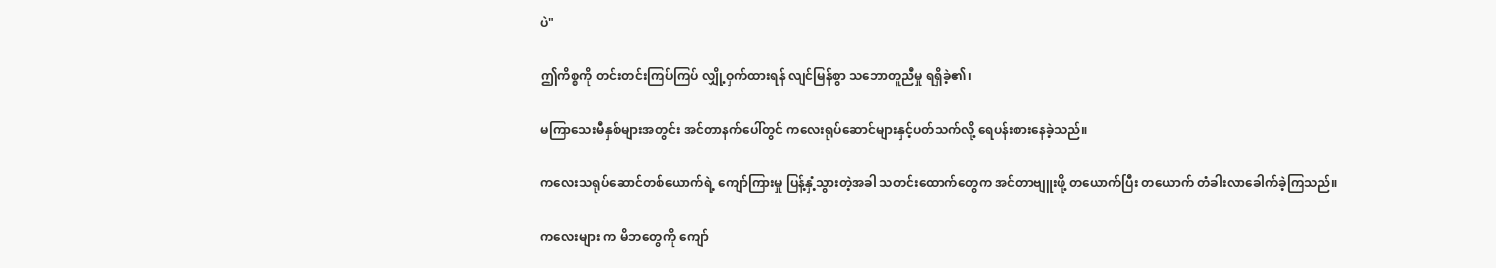ပဲ"

ဤကိစ္စကို တင်းတင်းကြပ်ကြပ် လျှို့ဝှက်ထားရန် လျင်မြန်စွာ သဘောတူညီမှု ရရှိခဲ့၏၊

မကြာသေးမီနှစ်များအတွင်း အင်တာနက်ပေါ်တွင် ကလေးရုပ်ဆောင်များနှင့်ပတ်သက်လို့ ရေပန်းစားနေခဲ့သည်။

ကလေးသရုပ်ဆောင်တစ်ယောက်ရဲ့ ကျော်ကြားမှု ပြန့်နှံ့သွားတဲ့အခါ သတင်းထောက်တွေက အင်တာဗျူးဖို့ တယောက်ပြီး တယောက် တံခါးလာခေါက်ခဲ့ကြသည်။

ကလေးများ က မိဘတွေကို ကျော်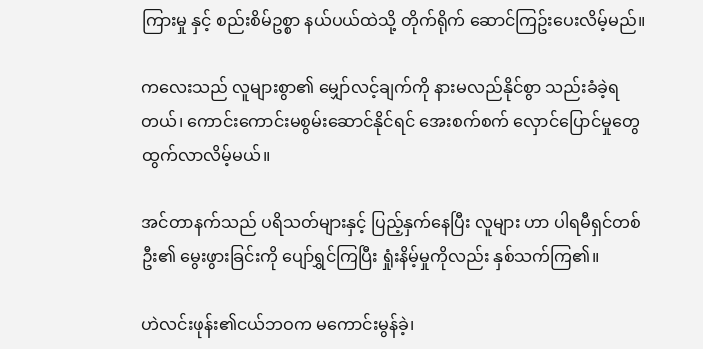ကြားမှု နှင့် စည်းစိမ်ဥစ္စာ နယ်ပယ်ထဲသို့ တိုက်ရိုက် ဆောင်ကြဥ်းပေးလိမ့်မည်။

ကလေးသည် လူများစွာ၏ မျှော်လင့်ချက်ကို နားမလည်နိုင်စွာ သည်းခံခဲ့ရတယ်၊ ကောင်းကောင်းမစွမ်းဆောင်နိုင်ရင် အေးစက်စက် လှောင်ပြောင်မှုတွေ ထွက်လာလိမ့်မယ်။

အင်တာနက်သည် ပရိသတ်များနှင့် ပြည့်နှက်နေပြီး လူများ ဟာ ပါရမီရှင်တစ်ဦး၏ မွေးဖွားခြင်းကို ပျော်ရွှင်ကြပြီး ရှုံးနိမ့်မှုကိုလည်း နှစ်သက်ကြ၏။

ဟဲလင်းဖုန်း၏ငယ်ဘဝက မကောင်းမွန်ခဲ့၊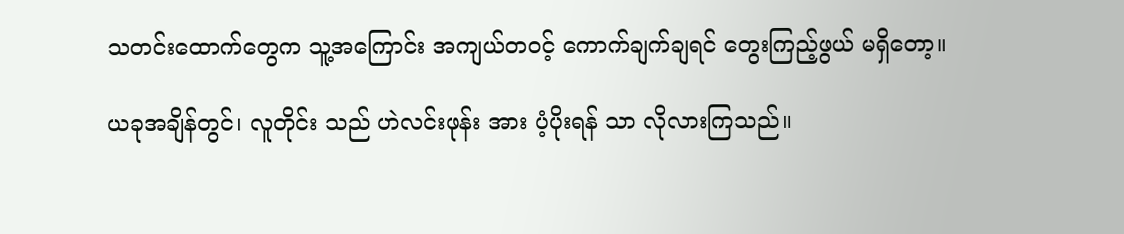သတင်းထောက်တွေက သူ့အကြောင်း အကျယ်တ၀င့် ကောက်ချက်ချရင် တွေးကြည့်ဖွယ် မရှိတော့။

ယခုအချိန်တွင်၊ လူတိုင်း သည် ဟဲလင်းဖုန်း အား ပံ့ပိုးရန် သာ လိုလားကြသည်။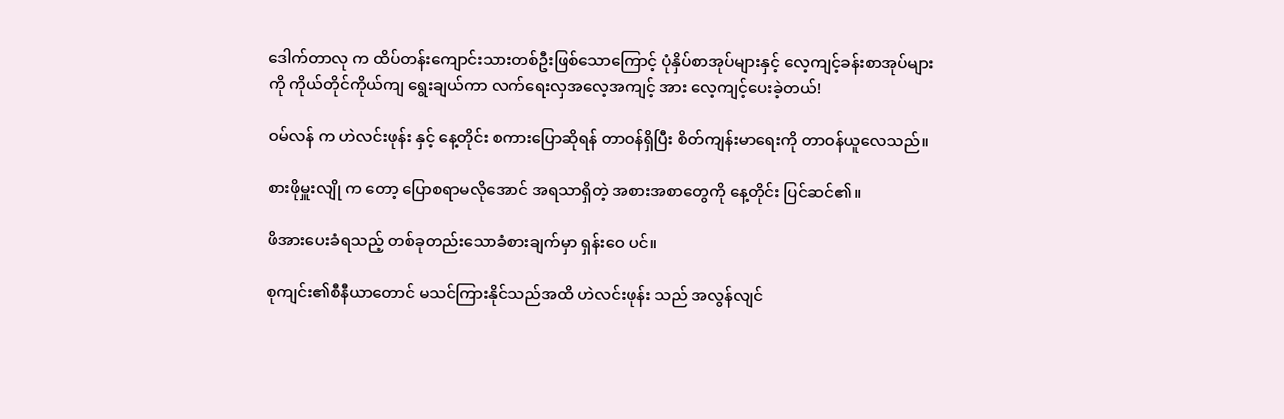ဒေါက်တာလု က ထိပ်တန်းကျောင်းသားတစ်ဦးဖြစ်သောကြောင့် ပုံနှိပ်စာအုပ်များနှင့် လေ့ကျင့်ခန်းစာအုပ်များကို ကိုယ်တိုင်ကိုယ်ကျ ရွေးချယ်ကာ လက်ရေးလှအလေ့အကျင့် အား လေ့ကျင့်ပေးခဲ့တယ်!

ဝမ်လန် က ဟဲလင်းဖုန်း နှင့် နေ့တိုင်း စကားပြောဆိုရန် တာဝန်ရှိပြီး စိတ်ကျန်းမာရေးကို တာဝန်ယူလေသည်။

စားဖိုမှူးလျို က တော့ ပြောစရာမလိုအောင် အရသာရှိတဲ့ အစားအစာတွေကို နေ့တိုင်း ပြင်ဆင်၏။

ဖိအားပေးခံရသည့် တစ်ခုတည်းသောခံစားချက်မှာ ရှန်းဝေ ပင်။

စုကျင်း၏စီနီယာတောင် မသင်ကြားနိုင်သည်အထိ ဟဲလင်းဖုန်း သည် အလွန်လျင်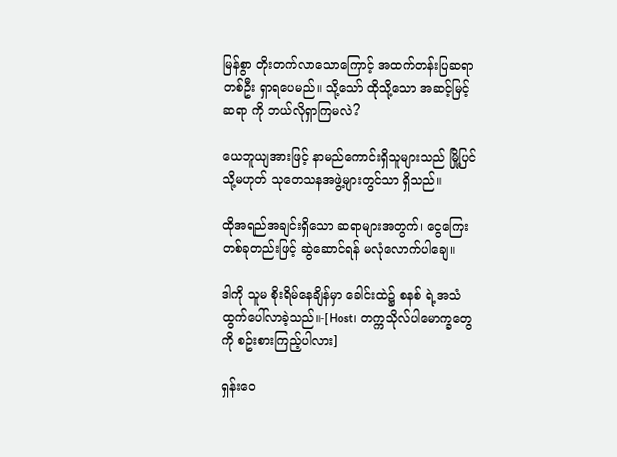မြန်စွာ တိုးတက်လာသောကြောင့် အထက်တန်းပြဆရာတစ်ဦး ရှာရပေမည်။ သို့သော် ထိုသို့သော အဆင့်မြင့်ဆရာ ကို ဘယ်လိုရှာကြမလဲ?

ယေဘူယျအားဖြင့် နာမည်ကောင်းရှိသူများသည် မြို့ပြင် သို့မဟုတ် သုတေသနအဖွဲ့များတွင်သာ ရှိသည်။

ထိုအရည်အချင်းရှိသော ဆရာများအတွက်၊ ငွေကြေးတစ်ခုတည်းဖြင့် ဆွဲဆောင်ရန် မလုံလောက်ပါချေ။

ဒါကို သူမ စိုးရိမ်နေချိန်မှာ ခေါင်းထဲ၌ စနစ် ရဲ့အသံ ထွက်ပေါ်လာခဲ့သည်။-[Host၊ တက္ကသိုလ်ပါမောက္ခတွေကို စဥ်းစားကြည့်ပါလား]

ရှန်းဝေ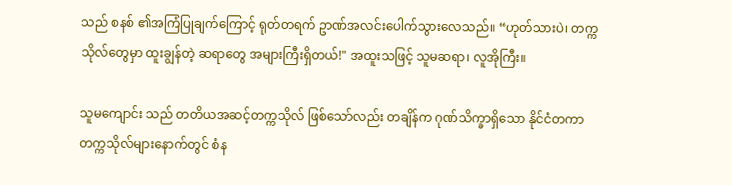သည် စနစ် ၏အကြံပြုချက်ကြောင့် ရုတ်တရက် ဥာဏ်အလင်းပေါက်သွားလေသည်။ “ဟုတ်သားပဲ၊ တက္ကသိုလ်တွေမှာ ထူးချွန်တဲ့ ဆရာတွေ အများကြီးရှိတယ်!" အထူးသဖြင့် သူမဆရာ၊ လူအိုကြီး။

သူမကျောင်း သည် တတိယအဆင့်တက္ကသိုလ် ဖြစ်သော်လည်း တချိန်က ဂုဏ်သိက္ခာရှိသော နိုင်ငံတကာတက္ကသိုလ်များနောက်တွင် စံန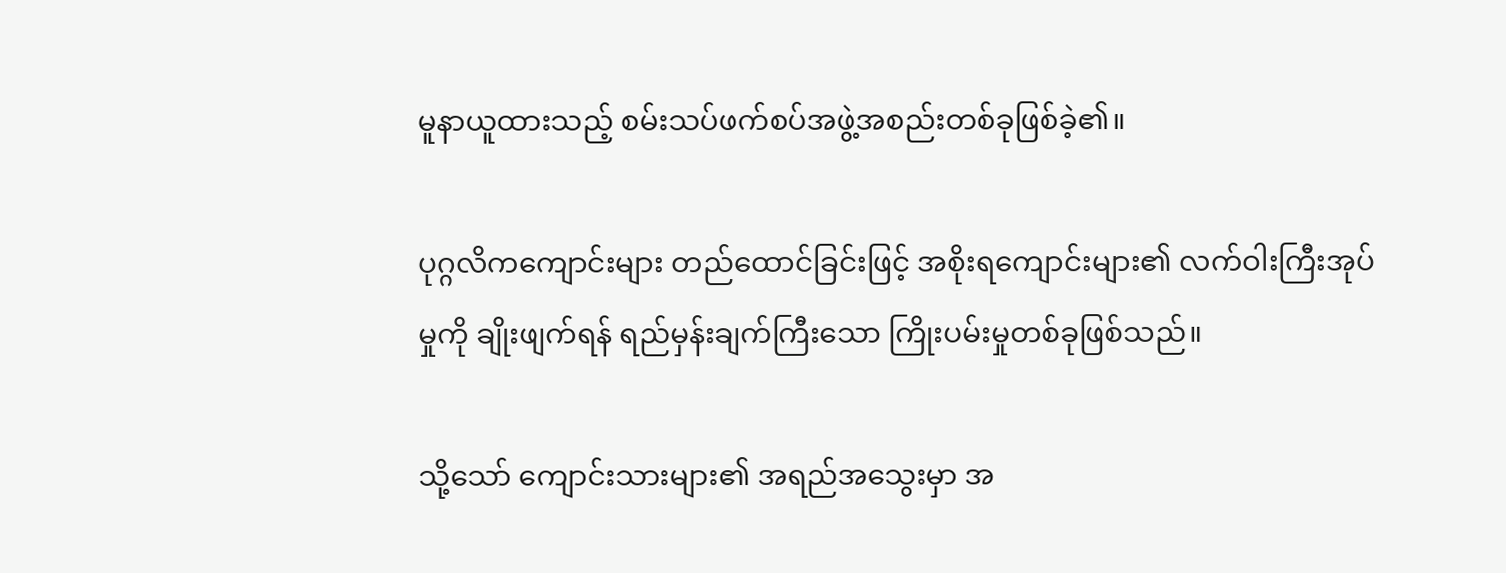မူနာယူထားသည့် စမ်းသပ်ဖက်စပ်အဖွဲ့အစည်းတစ်ခုဖြစ်ခဲ့၏။

ပုဂ္ဂလိကကျောင်းများ တည်ထောင်ခြင်းဖြင့် အစိုးရကျောင်းများ၏ လက်ဝါးကြီးအုပ်မှုကို ချိုးဖျက်ရန် ရည်မှန်းချက်ကြီးသော ကြိုးပမ်းမှုတစ်ခုဖြစ်သည်။

သို့သော် ကျောင်းသားများ၏ အရည်အသွေးမှာ အ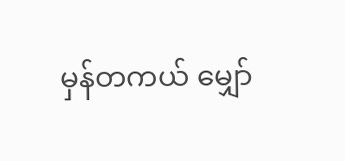မှန်တကယ် မျှော်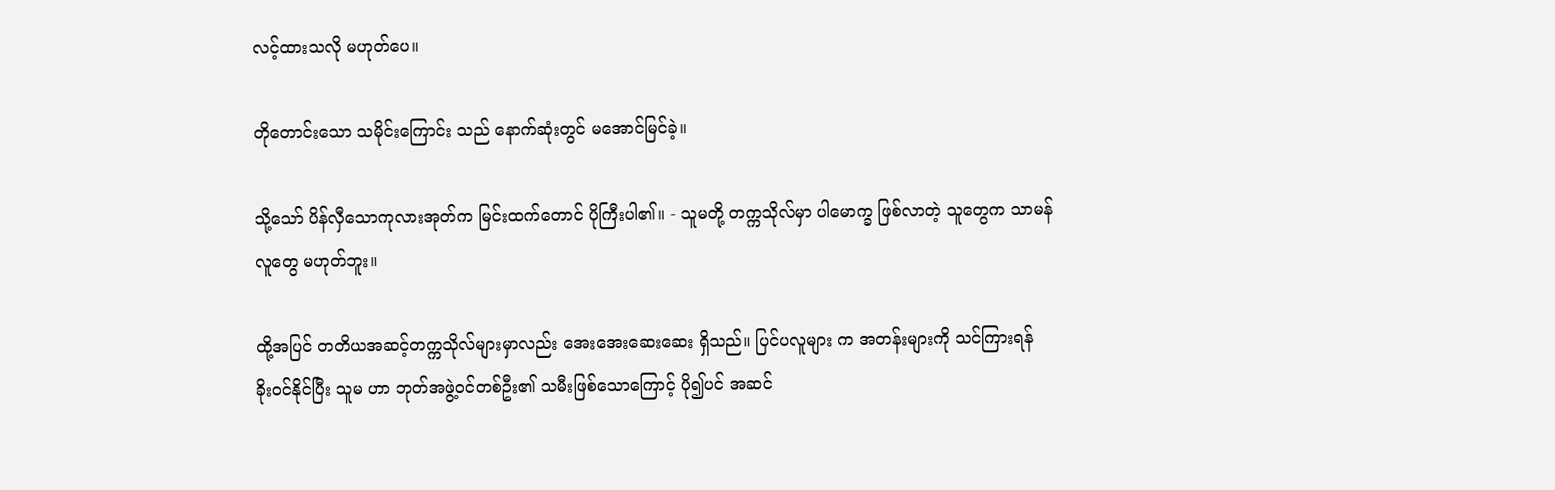လင့်ထားသလို မဟုတ်ပေ။

တိုတောင်းသော သမိုင်းကြောင်း သည် နောက်ဆုံးတွင် မအောင်မြင်ခဲ့။

သို့သော် ပိန်လှီသောကုလားအုတ်က မြင်းထက်တောင် ပိုကြီးပါ၏။ - သူမတို့ တက္ကသိုလ်မှာ ပါမောက္ခ ဖြစ်လာတဲ့ သူတွေက သာမန်လူတွေ မဟုတ်ဘူး။

ထို့အပြင် တတိယအဆင့်တက္ကသိုလ်များမှာလည်း အေးအေးဆေးဆေး ရှိသည်။ ပြင်ပလူများ က အတန်းများကို သင်ကြားရန် ခိုးဝင်နိုင်ပြီး သူမ ဟာ ဘုတ်အဖွဲ့ဝင်တစ်ဦး၏ သမီးဖြစ်သောကြောင့် ပို၍ပင် အဆင်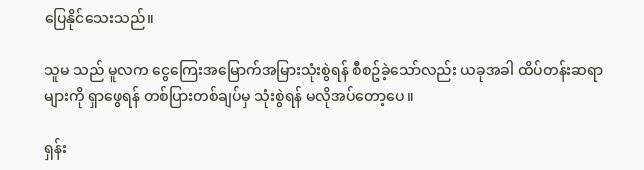ပြေနိုင်သေးသည်။

သူမ သည် မူလက ငွေကြေးအမြောက်အမြားသုံးစွဲရန် စီစဥ်ခဲ့သော်လည်း ယခုအခါ ထိပ်တန်းဆရာများကို ရှာဖွေရန် တစ်ပြားတစ်ချပ်မှ သုံးစွဲရန် မလိုအပ်တော့ပေ။

ရှန်း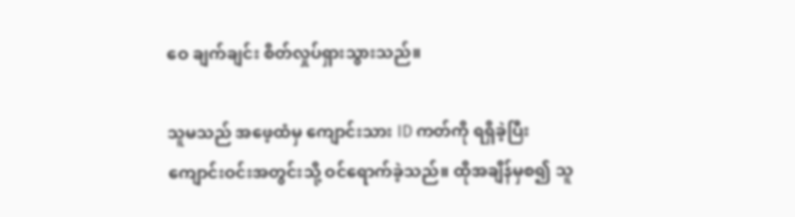ဝေ ချက်ချင်း စိတ်လှုပ်ရှားသွားသည်။

သူမသည် အဖေ့ထံမှ ကျောင်းသား ID ကတ်ကို ရရှိခဲ့ပြီး ကျောင်းဝင်းအတွင်းသို့ ဝင်ရောက်ခဲ့သည်။ ထိုအချိန်မှစ၍ သူ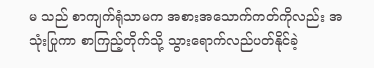မ သည် စာကျက်ရုံသာမက အစားအသောက်ကတ်ကိုလည်း အသုံးပြုကာ စာကြည့်တိုက်သို့ သွားရောက်လည်ပတ်နိုင်ခဲ့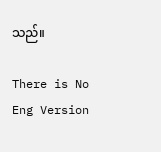သည်။

There is No Eng Version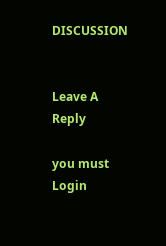DISCUSSION


Leave A Reply

you must Login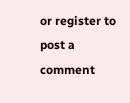or register to post a comment